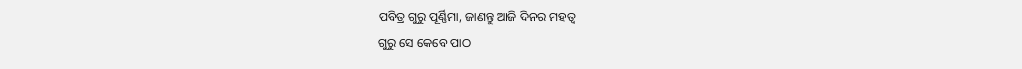ପବିତ୍ର ଗୁରୁ ପୂର୍ଣ୍ଣିମା, ଜାଣନ୍ତୁ ଆଜି ଦିନର ମହତ୍ୱ
ଗୁରୁ ସେ କେବେ ପାଠ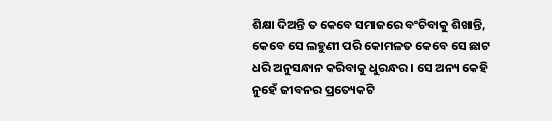ଶିକ୍ଷା ଦିଅନ୍ତି ତ କେବେ ସମାଜରେ ବଂଚିବାକୁ ଶିଖାନ୍ତି, କେବେ ସେ ଲହୁଣୀ ପରି କୋମଳତ କେବେ ସେ ଛାଟ ଧରି ଅନୁସନ୍ଧାନ କରିବାକୁ ଧୁରନ୍ଧର । ସେ ଅନ୍ୟ କେହି ନୁହେଁ ଜୀବନର ପ୍ରତ୍ୟେକଟି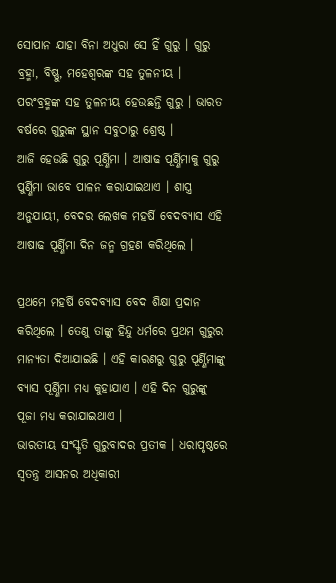ସୋପାନ ଯାହା ବିନା ଅଧୁରା ସେ ହିଁ ଗୁରୁ । ଗୁରୁ ବ୍ରହ୍ମା, ବିଷ୍ଣୁ, ମହେଶ୍ୱରଙ୍କ ସହ ତୁଳନୀୟ । ପରଂବ୍ରହ୍ମଙ୍କ ସହ ତୁଳନୀୟ ହେଉଛନ୍ତି ଗୁରୁ । ଭାରତ ବର୍ଷରେ ଗୁରୁଙ୍କ ସ୍ଥାନ ସବୁଠାରୁ ଶ୍ରେଷ୍ଠ ।
ଆଜି ହେଉଛି ଗୁରୁ ପୂର୍ଣ୍ଣିମା । ଆଷାଢ ପୂର୍ଣ୍ଣିମାକୁ ଗୁରୁ ପୁର୍ଣ୍ଣିମା ଭାବେ ପାଳନ କରାଯାଇଥାଏ । ଶାସ୍ତ୍ର ଅନୁଯାୟୀ, ବେଦର ଲେଖକ ମହର୍ଷି ବେଦବ୍ୟାସ ଏହି ଆଷାଢ ପୂର୍ଣ୍ଣିମା ଦିନ ଜନ୍ମ ଗ୍ରହଣ କରିଥିଲେ ।

ପ୍ରଥମେ ମହର୍ଷି ବେଦବ୍ୟାସ ବେଦ ଶିକ୍ଷା ପ୍ରଦାନ କରିଥିଲେ । ତେଣୁ ତାଙ୍କୁ ହିନ୍ଦୁ ଧର୍ମରେ ପ୍ରଥମ ଗୁରୁର ମାନ୍ୟତା ଦିଆଯାଇଛି । ଏହି କାରଣରୁ ଗୁରୁ ପୂର୍ଣ୍ଣିମାଙ୍କୁ ବ୍ୟାସ ପୂର୍ଣ୍ଣିମା ମଧ୍ୟ କୁହାଯାଏ । ଏହି ଦିନ ଗୁରୁଙ୍କୁ ପୂଜା ମଧ୍ୟ କରାଯାଇଥାଏ ।
ଭାରତୀୟ ସଂସ୍କୃତି ଗୁରୁବାଦର ପ୍ରତୀକ । ଧରାପୃଷ୍ଠରେ ସ୍ୱତନ୍ତ୍ର ଆସନର ଅଧିକାରୀ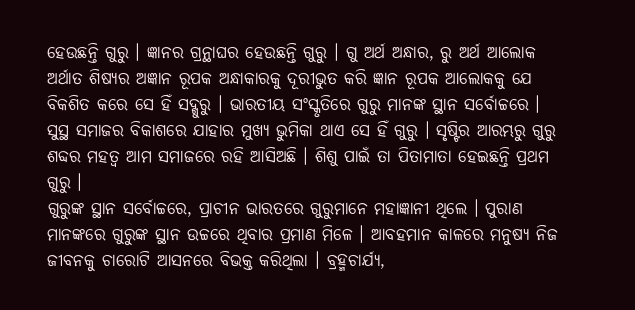ହେଉଛନ୍ତି ଗୁରୁ । ଜ୍ଞାନର ଗ୍ରନ୍ଥାଘର ହେଉଛନ୍ତି ଗୁରୁ । ଗୁ ଅର୍ଥ ଅନ୍ଧାର, ରୁ ଅର୍ଥ ଆଲୋକ ଅର୍ଥାତ ଶିଷ୍ୟର ଅଜ୍ଞାନ ରୂପକ ଅନ୍ଧାକାରକୁ ଦୂରୀଭୁତ କରି ଜ୍ଞାନ ରୂପକ ଆଲୋକକୁ ଯେ ବିକଶିତ କରେ ସେ ହିଁ ସଦ୍ଗୁରୁ । ଭାରତୀୟ ସଂସ୍କୃତିରେ ଗୁରୁ ମାନଙ୍କ ସ୍ଥାନ ସର୍ବୋଚ୍ଚରେ । ସୁସ୍ଥ ସମାଜର ବିକାଶରେ ଯାହାର ମୁଖ୍ୟ ଭୁମିକା ଥାଏ ସେ ହିଁ ଗୁରୁ । ସୃଷ୍ଟିର ଆରମ୍ଭରୁ ଗୁରୁ ଶବ୍ଦର ମହତ୍ୱ ଆମ ସମାଜରେ ରହି ଆସିଅଛି । ଶିଶୁ ପାଇଁ ତା ପିତାମାତା ହେଇଛନ୍ତି ପ୍ରଥମ ଗୁରୁ ।
ଗୁରୁଙ୍କ ସ୍ଥାନ ସର୍ବୋଚ୍ଚରେ, ପ୍ରାଚୀନ ଭାରତରେ ଗୁରୁମାନେ ମହାଜ୍ଞାନୀ ଥିଲେ । ପୁରାଣ ମାନଙ୍କରେ ଗୁରୁଙ୍କ ସ୍ଥାନ ଉଚ୍ଚରେ ଥିବାର ପ୍ରମାଣ ମିଳେ । ଆବହମାନ କାଳରେ ମନୁଷ୍ୟ ନିଜ ଜୀବନକୁ ଚାରୋଟି ଆସନରେ ବିଭକ୍ତ କରିଥିଲା । ବ୍ରହ୍ମଚାର୍ଯ୍ୟ,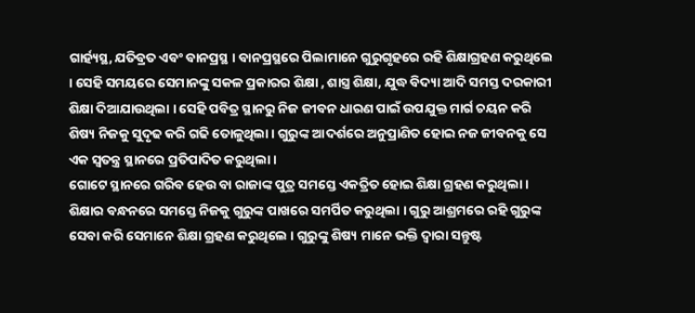ଗାର୍ହ୍ୟସ୍ଥ, ଯତିବ୍ରତ ଏବଂ ବାନପ୍ରସ୍ଥ । ବାନପ୍ରସ୍ଥରେ ପିଲାମାନେ ଗୁରୁଗୃହରେ ରହି ଶିକ୍ଷାଗ୍ରହଣ କରୁଥିଲେ । ସେହି ସମୟରେ ସେମାନଙ୍କୁ ସକଳ ପ୍ରକାରର ଶିକ୍ଷା , ଶାସ୍ତ୍ର ଶିକ୍ଷା, ଯୁଦ୍ଧ ବିଦ୍ୟା ଆଦି ସମସ୍ତ ଦରକାରୀ ଶିକ୍ଷା ଦିଆଯାଉଥିଲା । ସେହି ପବିତ୍ର ସ୍ଥାନରୁ ନିଜ ଜୀବନ ଧାରଣ ପାଇଁ ଉପଯୁକ୍ତ ମାର୍ଗ ଚୟନ କରି ଶିଷ୍ୟ ନିଜକୁ ସୁଦୃଢ କରି ଗଢି ତୋଳୁଥିଲା । ଗୁରୁଙ୍କ ଆଦର୍ଶରେ ଅନୁପ୍ରାଣିତ ହୋଇ ନଜ ଜୀବନକୁ ସେ ଏକ ସ୍ୱତନ୍ତ୍ର ସ୍ଥାନରେ ପ୍ରତିପାଦିତ କରୁଥିଲା ।
ଗୋଟେ ସ୍ଥାନରେ ଗରିବ ହେଉ ବା ରାଜାଙ୍କ ପୁତ୍ର ସମସ୍ତେ ଏକତ୍ରିତ ହୋଇ ଶିକ୍ଷା ଗ୍ରହଣ କରୁଥିଲା । ଶିକ୍ଷାର ବନ୍ଧନରେ ସମସ୍ତେ ନିଜକୁ ଗୁରୁଙ୍କ ପାଖରେ ସମର୍ପିତ କରୁଥିଲା । ଗୁରୁ ଆଶ୍ରମରେ ରହି ଗୁରୁଙ୍କ ସେବା କରି ସେମାନେ ଶିକ୍ଷା ଗ୍ରହଣ କରୁଥିଲେ । ଗୁରୁଙ୍କୁ ଶିଷ୍ୟ ମାନେ ଭକ୍ତି ଦ୍ୱାରା ସନ୍ତୁଷ୍ଟ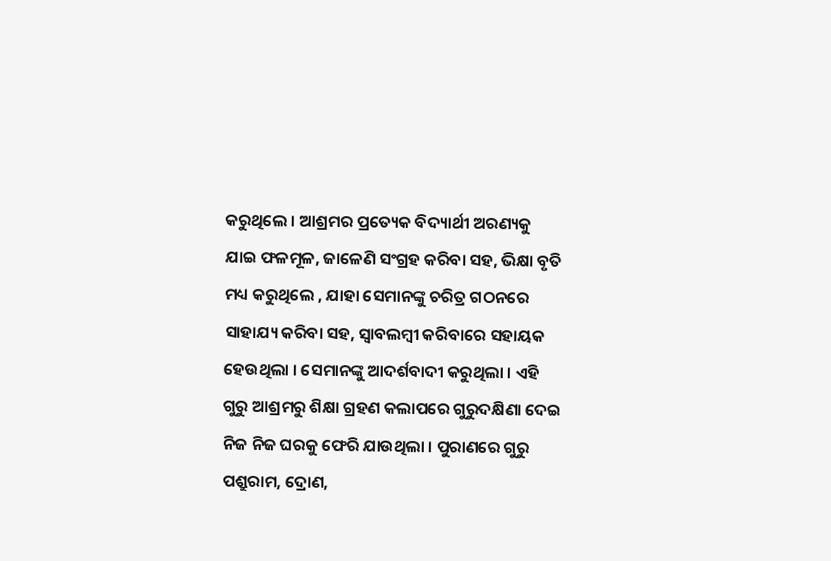କରୁଥିଲେ । ଆଶ୍ରମର ପ୍ରତ୍ୟେକ ବିଦ୍ୟାର୍ଥୀ ଅରଣ୍ୟକୁ ଯାଇ ଫଳମୂଳ, ଜାଳେଣି ସଂଗ୍ରହ କରିବା ସହ, ଭିକ୍ଷା ବୃତି ମଧ୍ୟ କରୁଥିଲେ , ଯାହା ସେମାନଙ୍କୁ ଚରିତ୍ର ଗଠନରେ ସାହାଯ୍ୟ କରିବା ସହ, ସ୍ୱାବଲମ୍ବୀ କରିବାରେ ସହାୟକ ହେଉଥିଲା । ସେମାନଙ୍କୁ ଆଦର୍ଶବାଦୀ କରୁଥିଲା । ଏହି ଗୁରୁ ଆଶ୍ରମରୁ ଶିକ୍ଷା ଗ୍ରହଣ କଲାପରେ ଗୁରୁଦକ୍ଷିଣା ଦେଇ ନିଜ ନିଜ ଘରକୁ ଫେରି ଯାଉଥିଲା । ପୁରାଣରେ ଗୁରୁ ପଶ୍ରୁରାମ, ଦ୍ରୋଣ,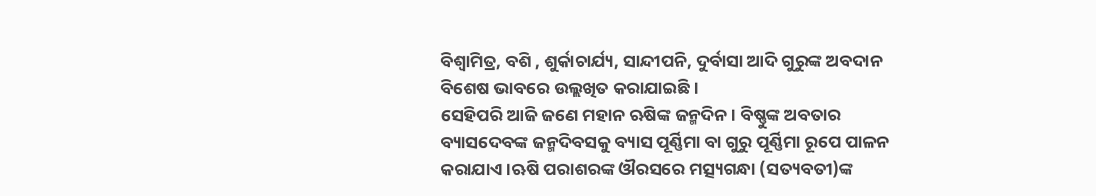ବିଶ୍ୱାମିତ୍ର, ବଶି , ଶୁର୍କାଚାର୍ଯ୍ୟ, ସାନ୍ଦୀପନି, ଦୁର୍ବାସା ଆଦି ଗୁରୁଙ୍କ ଅବଦାନ ବିଶେଷ ଭାବରେ ଉଲ୍ଲଖିତ କରାଯାଇଛି ।
ସେହିପରି ଆଜି ଜଣେ ମହାନ ଋଷିଙ୍କ ଜନ୍ମଦିନ। ବିଷ୍ଣୁଙ୍କ ଅବତାର ବ୍ୟାସଦେବଙ୍କ ଜନ୍ମଦିବସକୁ ବ୍ୟାସ ପୂର୍ଣ୍ଣିମା ବା ଗୁରୁ ପୂର୍ଣ୍ଣିମା ରୂପେ ପାଳନ କରାଯାଏ ।ଋଷି ପରାଶରଙ୍କ ଔରସରେ ମତ୍ସ୍ୟଗନ୍ଧା (ସତ୍ୟବତୀ)ଙ୍କ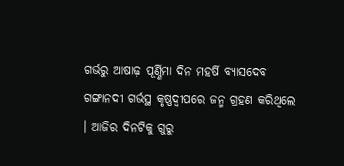ଗର୍ଭରୁ ଆଷାଢ଼ ପୂର୍ଣ୍ଣିମା ଦିନ ମହର୍ଷି ବ୍ୟାସଦେବ ଗଙ୍ଗାନଦୀ ଗର୍ଭସ୍ଥ କୃଷ୍ଣଦ୍ୱୀପରେ ଜନ୍ମ ଗ୍ରହଣ କରିଥିଲେ । ଆଜିର ଦିନଟିକୁ ଗୁରୁ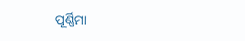ପୂର୍ଣ୍ଣିମା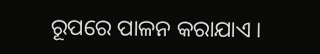ରୂପରେ ପାଳନ କରାଯାଏ ।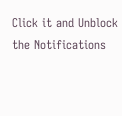Click it and Unblock the Notifications